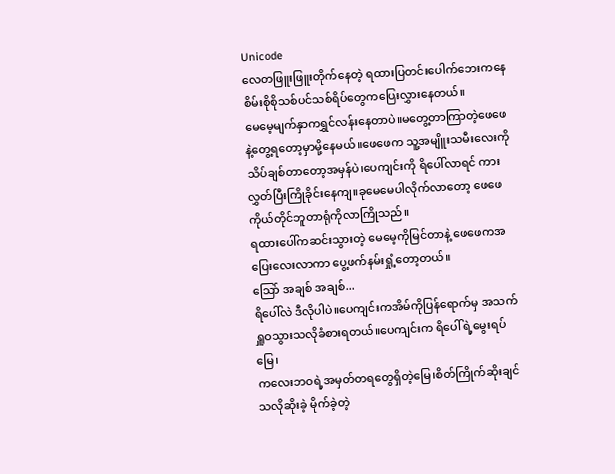Unicode
လေတဖြူးဖြူးတိုက်နေတဲ့ ရထားပြတင်းပေါက်ဘေးကနေ စိမ်းစိုစိုသစ်ပင်သစ်ရိပ်တွေကပြေးလွှားနေတယ်။
မေမေ့မျက်နှာကရွှင်လန်းနေတာပဲ။မတွေ့တာကြာတဲ့ဖေဖေနဲ့တွေ့ရတော့မှာမို့နေမယ်။ဖေဖေက သူ့အမျိူးသမီးလေးကိုသိပ်ချစ်တာတော့အမှန်ပဲ၊ပေကျင်းကို ရိပေါ်လာရင် ကားလွှတ်ပြီးကြိုခိုင်းနေကျ။ခုမေမေပါလိုက်လာတော့ ဖေဖေကိုယ်တိုင်ဘူတာရုံကိုလာကြိုသည်။
ရထားပေါ်ကဆင်းသွားတဲ့ မေမေ့ကိုမြင်တာနဲ့ ဖေဖေကအပြေးလေးလာကာ ပွေ့ဖက်နမ်းရှုံ့တော့တယ်။
သြော် အချစ် အချစ်...
ရိပေါ်လဲ ဒီလိုပါပဲ။ပေကျင်းကအိမ်ကိုပြန်ရောက်မှ အသက်ရှူဝသွားသလိုခံစားရတယ်။ပေကျင်းက ရိပေါ်ရဲ့မွေးရပ်မြေ၊
ကလေးဘဝရဲ့အမှတ်တရတွေရှိတဲ့မြေ၊စိတ်ကြိုက်ဆိုးချင်သလိုဆိုးခဲ့ မိုက်ခဲ့တဲ့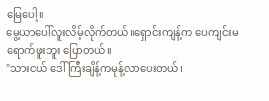မြေပေါ့။
မွေ့ယာပေါ်လူးလိမ့်လိုက်တယ်။ရှောင်းကျန့်က ပေကျင်းမရောက်ဖူးဘူး ပြောတယ်။
"သားငယ် ဒေါ်ကြီးချိန့်ကမုန့်လာပေးတယ်၊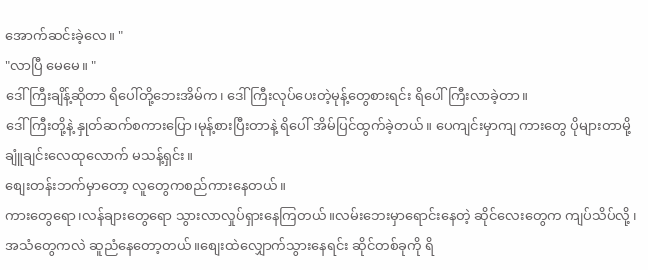အောက်ဆင်းခဲ့လေ။ "
"လာပြီ မေမေ။ "
ဒေါ်ကြီးချိန့်ဆိုတာ ရိပေါ်တို့ဘေးအိမ်က၊ ဒေါ်ကြီးလုပ်ပေးတဲ့မုန့်တွေစားရင်း ရိပေါ်ကြီးလာခဲ့တာ။
ဒေါ်ကြီးတို့နဲ့ နှုတ်ဆက်စကားပြော၊မုန့်စားပြီးတာနဲ့ ရိပေါ် အိမ်ပြင်ထွက်ခဲ့တယ်။ ပေကျင်းမှာကျ ကားတွေ ပိုများတာမို့ ချူံချင်းလေထုလောက် မသန့်ရှင်း။
စျေးတန်းဘက်မှာတော့ လူတွေကစည်ကားနေတယ်။
ကားတွေရော၊လန်ချားတွေရော သွားလာလှုပ်ရှားနေကြတယ်။လမ်းဘေးမှာရောင်းနေတဲ့ ဆိုင်လေးတွေက ကျပ်သိပ်လို့ ၊ အသံတွေကလဲ ဆူညံနေတော့တယ်။စျေးထဲလျှောက်သွားနေရင်း ဆိုင်တစ်ခုကို ရိ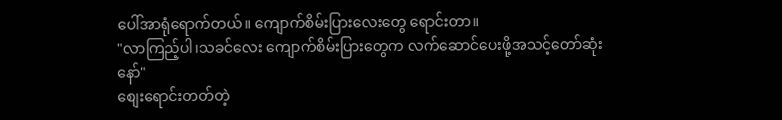ပေါ်အာရုံရောက်တယ်။ ကျောက်စိမ်းပြားလေးတွေ ရောင်းတာ။
"လာကြည့်ပါ၊သခင်လေး ကျောက်စိမ်းပြားတွေက လက်ဆောင်ပေးဖို့အသင့်တော်ဆုံးနော်"
စျေးရောင်းတတ်တဲ့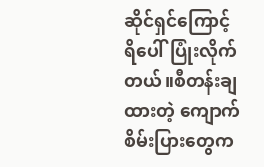ဆိုင်ရှင်ကြောင့် ရိပေါ်ပြုံးလိုက်တယ်။စီတန်းချထားတဲ့ ကျောက်စိမ်းပြားတွေက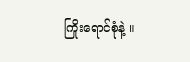ကြိုးရောင်စုံနဲ့ ။